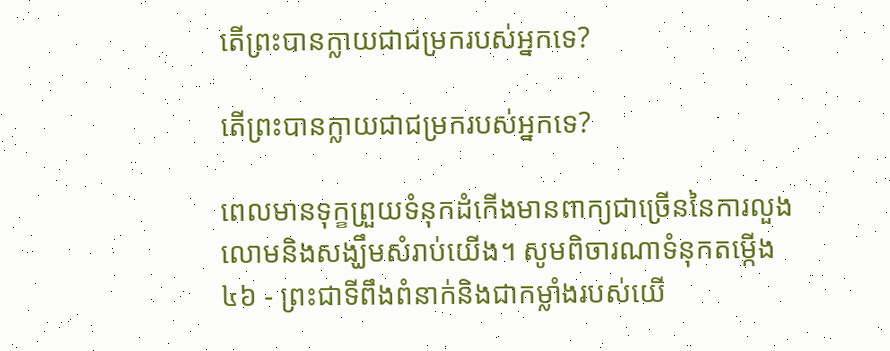តើព្រះបានក្លាយជាជម្រករបស់អ្នកទេ?

តើព្រះបានក្លាយជាជម្រករបស់អ្នកទេ?

ពេលមានទុក្ខព្រួយទំនុកដំកើងមានពាក្យជាច្រើននៃការលួងលោមនិងសង្ឃឹមសំរាប់យើង។ សូមពិចារណាទំនុកតម្កើង ៤៦ - ព្រះជាទីពឹងពំនាក់និងជាកម្លាំងរបស់យើ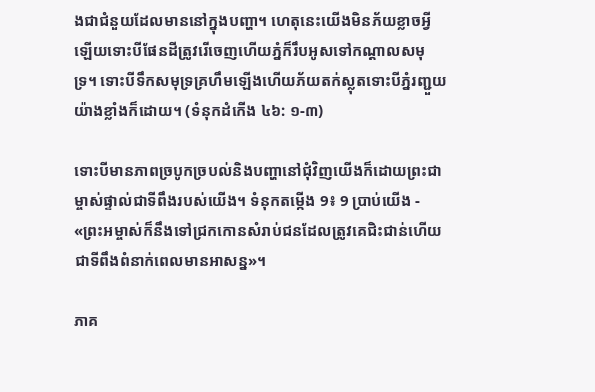ងជាជំនួយដែលមាននៅក្នុងបញ្ហា។ ហេតុនេះយើងមិនភ័យខ្លាចអ្វីឡើយទោះបីផែនដីត្រូវរើចេញហើយភ្នំក៏រឹបអូសទៅកណ្ដាលសមុទ្រ។ ទោះបីទឹកសមុទ្រគ្រហឹមឡើងហើយភ័យតក់ស្លុតទោះបីភ្នំរញ្ជួយយ៉ាងខ្លាំងក៏ដោយ។ (ទំនុកដំកើង ៤៦: ១-៣)

ទោះបីមានភាពច្របូកច្របល់និងបញ្ហានៅជុំវិញយើងក៏ដោយព្រះជាម្ចាស់ផ្ទាល់ជាទីពឹងរបស់យើង។ ទំនុកតម្កើង 9៖ 9 ប្រាប់យើង - «ព្រះអម្ចាស់ក៏នឹងទៅជ្រកកោនសំរាប់ជនដែលត្រូវគេជិះជាន់ហើយជាទីពឹងពំនាក់ពេលមានអាសន្ន»។

ភាគ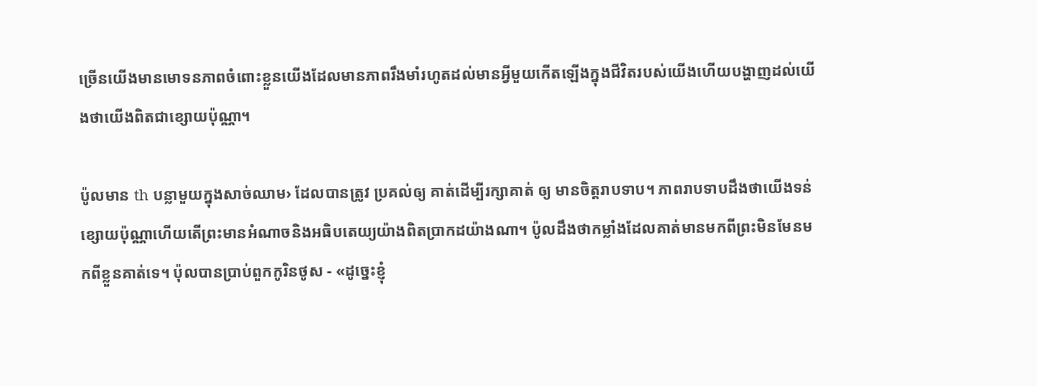ច្រើនយើងមានមោទនភាពចំពោះខ្លួនយើងដែលមានភាពរឹងមាំរហូតដល់មានអ្វីមួយកើតឡើងក្នុងជីវិតរបស់យើងហើយបង្ហាញដល់យើងថាយើងពិតជាខ្សោយប៉ុណ្ណា។

ប៉ូលមាន th បន្លាមួយក្នុងសាច់ឈាម› ដែលបានត្រូវ ប្រគល់ឲ្យ គាត់ដើម្បីរក្សាគាត់ ឲ្យ មានចិត្ដរាបទាប។ ភាពរាបទាបដឹងថាយើងទន់ខ្សោយប៉ុណ្ណាហើយតើព្រះមានអំណាចនិងអធិបតេយ្យយ៉ាងពិតប្រាកដយ៉ាងណា។ ប៉ូលដឹងថាកម្លាំងដែលគាត់មានមកពីព្រះមិនមែនមកពីខ្លួនគាត់ទេ។ ប៉ុលបានប្រាប់ពួកកូរិនថូស - «ដូច្នេះខ្ញុំ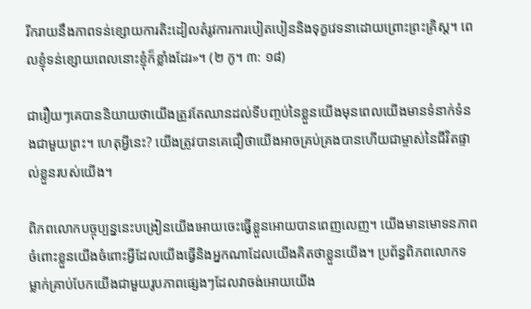រីករាយនឹងភាពទន់ខ្សោយការតិះដៀលតំរូវការការបៀតបៀននិងទុក្ខវេទនាដោយព្រោះព្រះគ្រិស្ដ។ ពេលខ្ញុំទន់ខ្សោយពេលនោះខ្ញុំក៏ខ្លាំងដែរ»។ (២ កូ។ ៣: ១៨)

ជារឿយៗគេបាននិយាយថាយើងត្រូវតែឈានដល់ទីបញ្ចប់នៃខ្លួនយើងមុនពេលយើងមានទំនាក់ទំនងជាមួយព្រះ។ ហេតុអ្វីនេះ? យើងត្រូវបានគេជឿថាយើងអាចគ្រប់គ្រងបានហើយជាម្ចាស់នៃជីវិតផ្ទាល់ខ្លួនរបស់យើង។

ពិភពលោកបច្ចុប្បន្ននេះបង្រៀនយើងអោយចេះធ្វើខ្លួនអោយបានពេញលេញ។ យើងមានមោទនភាពចំពោះខ្លួនយើងចំពោះអ្វីដែលយើងធ្វើនិងអ្នកណាដែលយើងគិតថាខ្លួនយើង។ ប្រព័ន្ធពិភពលោកទម្លាក់គ្រាប់បែកយើងជាមួយរូបភាពផ្សេងៗដែលវាចង់អោយយើង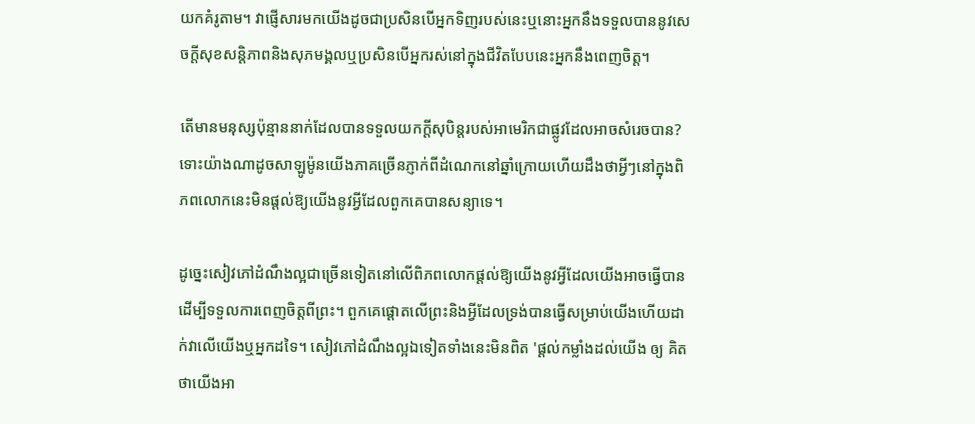យកគំរូតាម។ វាផ្ញើសារមកយើងដូចជាប្រសិនបើអ្នកទិញរបស់នេះឬនោះអ្នកនឹងទទួលបាននូវសេចក្តីសុខសន្តិភាពនិងសុភមង្គលឬប្រសិនបើអ្នករស់នៅក្នុងជីវិតបែបនេះអ្នកនឹងពេញចិត្ត។

តើមានមនុស្សប៉ុន្មាននាក់ដែលបានទទួលយកក្តីសុបិន្តរបស់អាមេរិកជាផ្លូវដែលអាចសំរេចបាន? ទោះយ៉ាងណាដូចសាឡូម៉ូនយើងភាគច្រើនភ្ញាក់ពីដំណេកនៅឆ្នាំក្រោយហើយដឹងថាអ្វីៗនៅក្នុងពិភពលោកនេះមិនផ្តល់ឱ្យយើងនូវអ្វីដែលពួកគេបានសន្យាទេ។

ដូច្នេះសៀវភៅដំណឹងល្អជាច្រើនទៀតនៅលើពិភពលោកផ្តល់ឱ្យយើងនូវអ្វីដែលយើងអាចធ្វើបានដើម្បីទទួលការពេញចិត្តពីព្រះ។ ពួកគេផ្តោតលើព្រះនិងអ្វីដែលទ្រង់បានធ្វើសម្រាប់យើងហើយដាក់វាលើយើងឬអ្នកដទៃ។ សៀវភៅដំណឹងល្អឯទៀតទាំងនេះមិនពិត 'ផ្ដល់កម្លាំងដល់យើង ឲ្យ គិតថាយើងអា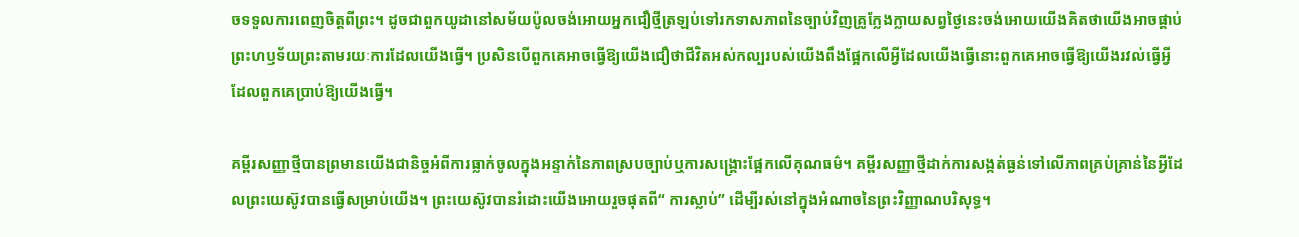ចទទួលការពេញចិត្ដពីព្រះ។ ដូចជាពួកយូដានៅសម័យប៉ូលចង់អោយអ្នកជឿថ្មីត្រឡប់ទៅរកទាសភាពនៃច្បាប់វិញគ្រូក្លែងក្លាយសព្វថ្ងៃនេះចង់អោយយើងគិតថាយើងអាចផ្គាប់ព្រះហឫទ័យព្រះតាមរយៈការដែលយើងធ្វើ។ ប្រសិនបើពួកគេអាចធ្វើឱ្យយើងជឿថាជីវិតអស់កល្បរបស់យើងពឹងផ្អែកលើអ្វីដែលយើងធ្វើនោះពួកគេអាចធ្វើឱ្យយើងរវល់ធ្វើអ្វីដែលពួកគេប្រាប់ឱ្យយើងធ្វើ។

គម្ពីរសញ្ញាថ្មីបានព្រមានយើងជានិច្ចអំពីការធ្លាក់ចូលក្នុងអន្ទាក់នៃភាពស្របច្បាប់ឬការសង្គ្រោះផ្អែកលើគុណធម៌។ គម្ពីរសញ្ញាថ្មីដាក់ការសង្កត់ធ្ងន់ទៅលើភាពគ្រប់គ្រាន់នៃអ្វីដែលព្រះយេស៊ូវបានធ្វើសម្រាប់យើង។ ព្រះយេស៊ូវបានរំដោះយើងអោយរួចផុតពី“ ការស្លាប់” ដើម្បីរស់នៅក្នុងអំណាចនៃព្រះវិញ្ញាណបរិសុទ្ធ។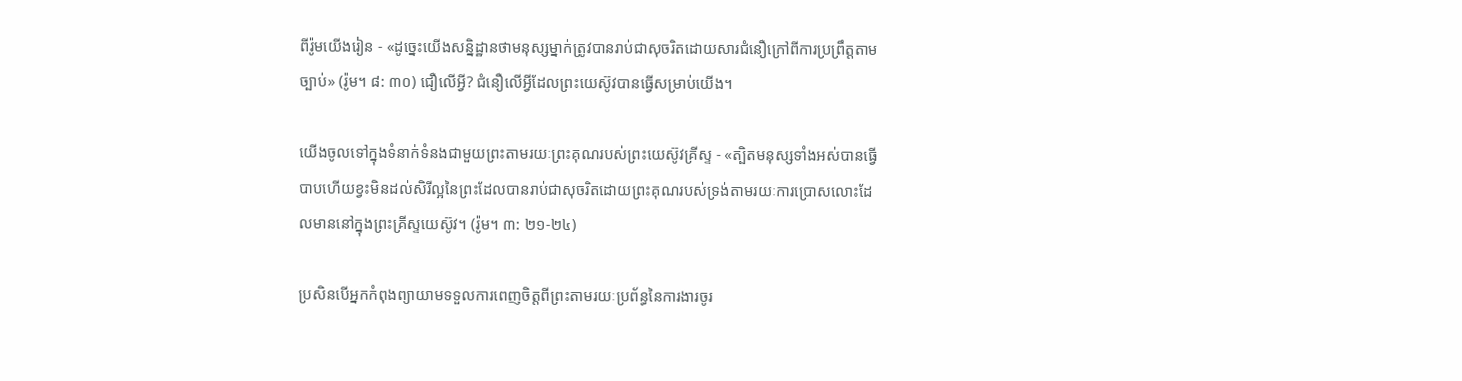ពីរ៉ូមយើងរៀន - «ដូច្នេះយើងសន្និដ្ឋានថាមនុស្សម្នាក់ត្រូវបានរាប់ជាសុចរិតដោយសារជំនឿក្រៅពីការប្រព្រឹត្ដតាមច្បាប់» (រ៉ូម។ ៨: ៣០) ជឿលើអ្វី? ជំនឿលើអ្វីដែលព្រះយេស៊ូវបានធ្វើសម្រាប់យើង។

យើងចូលទៅក្នុងទំនាក់ទំនងជាមួយព្រះតាមរយៈព្រះគុណរបស់ព្រះយេស៊ូវគ្រីស្ទ - «ត្បិតមនុស្សទាំងអស់បានធ្វើបាបហើយខ្វះមិនដល់សិរីល្អនៃព្រះដែលបានរាប់ជាសុចរិតដោយព្រះគុណរបស់ទ្រង់តាមរយៈការប្រោសលោះដែលមាននៅក្នុងព្រះគ្រីស្ទយេស៊ូវ។ (រ៉ូម។ ៣: ២១-២៤)

ប្រសិនបើអ្នកកំពុងព្យាយាមទទួលការពេញចិត្តពីព្រះតាមរយៈប្រព័ន្ធនៃការងារចូរ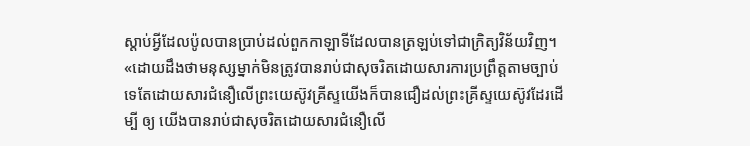ស្តាប់អ្វីដែលប៉ូលបានប្រាប់ដល់ពួកកាឡាទីដែលបានត្រឡប់ទៅជាក្រិត្យវិន័យវិញ។ «ដោយដឹងថាមនុស្សម្នាក់មិនត្រូវបានរាប់ជាសុចរិតដោយសារការប្រព្រឹត្ដតាមច្បាប់ទេតែដោយសារជំនឿលើព្រះយេស៊ូវគ្រីស្ទយើងក៏បានជឿដល់ព្រះគ្រីស្ទយេស៊ូវដែរដើម្បី ឲ្យ យើងបានរាប់ជាសុចរិតដោយសារជំនឿលើ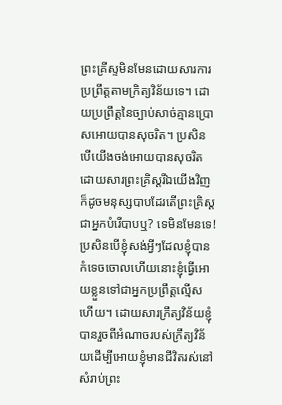ព្រះគ្រីស្ទមិនមែនដោយសារការប្រព្រឹត្ដតាមក្រិត្យវិន័យទេ។ ដោយប្រព្រឹត្ដនៃច្បាប់សាច់គ្មានប្រោសអោយបានសុចរិត។ ប្រសិនបើយើងចង់អោយបានសុចរិតដោយសារព្រះគ្រិស្ដរីឯយើងវិញក៏ដូចមនុស្សបាបដែរតើព្រះគ្រិស្ដជាអ្នកបំរើបាបឬ? ទេមិនមែនទេ! ប្រសិនបើខ្ញុំសង់អ្វីៗដែលខ្ញុំបានកំទេចចោលហើយនោះខ្ញុំធ្វើអោយខ្លួនទៅជាអ្នកប្រព្រឹត្ដល្មើសហើយ។ ដោយសារក្រឹត្យវិន័យខ្ញុំបានរួចពីអំណាចរបស់ក្រឹត្យវិន័យដើម្បីអោយខ្ញុំមានជីវិតរស់នៅសំរាប់ព្រះ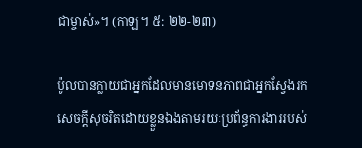ជាម្ចាស់»។ (កាឡ។ ៥: ២២-២៣)

ប៉ូលបានក្លាយជាអ្នកដែលមានមោទនភាពជាអ្នកស្វែងរកសេចក្តីសុចរិតដោយខ្លួនឯងតាមរយៈប្រព័ន្ធការងាររបស់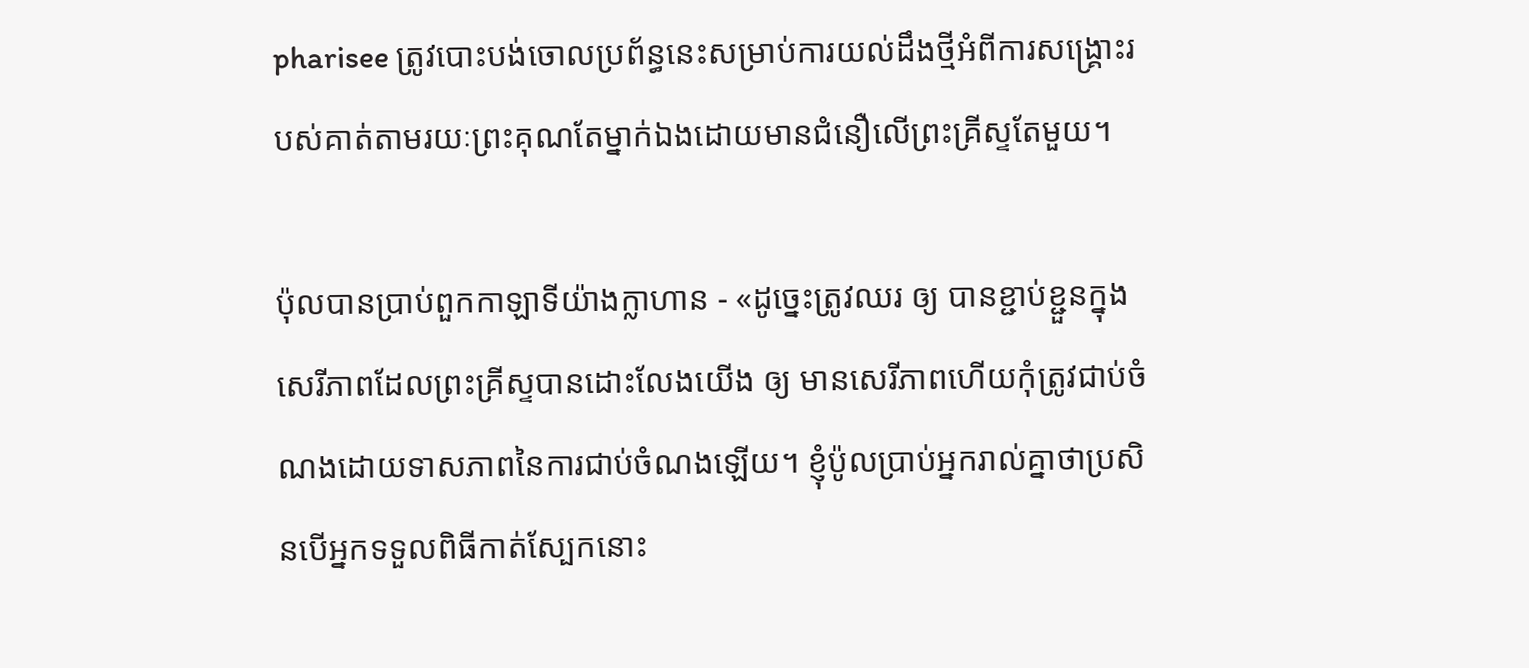pharisee ត្រូវបោះបង់ចោលប្រព័ន្ធនេះសម្រាប់ការយល់ដឹងថ្មីអំពីការសង្គ្រោះរបស់គាត់តាមរយៈព្រះគុណតែម្នាក់ឯងដោយមានជំនឿលើព្រះគ្រីស្ទតែមួយ។

ប៉ុលបានប្រាប់ពួកកាឡាទីយ៉ាងក្លាហាន - «ដូច្នេះត្រូវឈរ ឲ្យ បានខ្ជាប់ខ្ជួនក្នុងសេរីភាពដែលព្រះគ្រីស្ទបានដោះលែងយើង ឲ្យ មានសេរីភាពហើយកុំត្រូវជាប់ចំណងដោយទាសភាពនៃការជាប់ចំណងឡើយ។ ខ្ញុំប៉ូលប្រាប់អ្នករាល់គ្នាថាប្រសិនបើអ្នកទទួលពិធីកាត់ស្បែកនោះ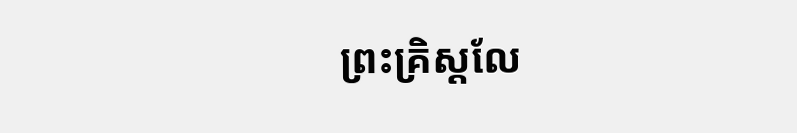ព្រះគ្រិស្ដលែ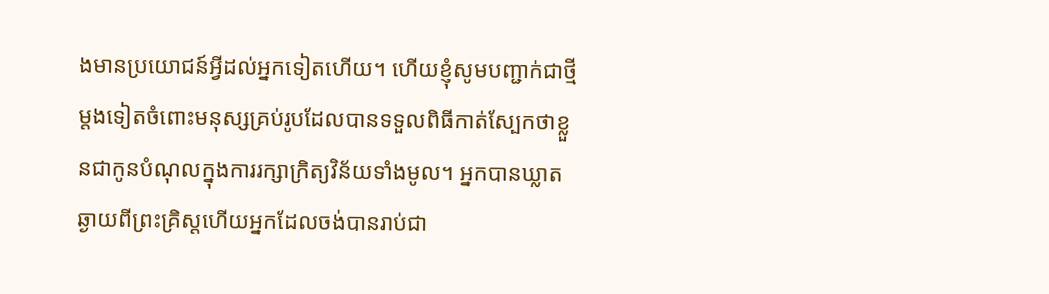ងមានប្រយោជន៍អ្វីដល់អ្នកទៀតហើយ។ ហើយខ្ញុំសូមបញ្ជាក់ជាថ្មីម្តងទៀតចំពោះមនុស្សគ្រប់រូបដែលបានទទួលពិធីកាត់ស្បែកថាខ្លួនជាកូនបំណុលក្នុងការរក្សាក្រិត្យវិន័យទាំងមូល។ អ្នកបានឃ្លាតឆ្ងាយពីព្រះគ្រិស្ដហើយអ្នកដែលចង់បានរាប់ជា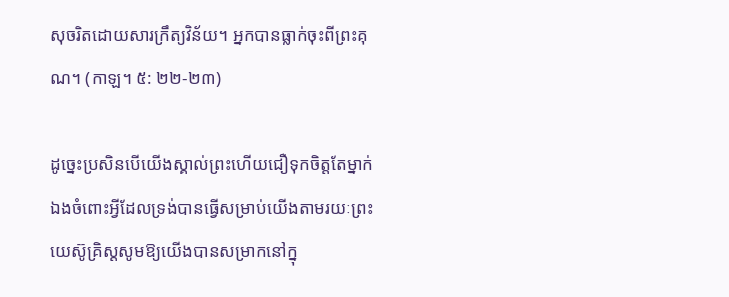សុចរិតដោយសារក្រឹត្យវិន័យ។ អ្នកបានធ្លាក់ចុះពីព្រះគុណ។ (កាឡ។ ៥: ២២-២៣)

ដូច្នេះប្រសិនបើយើងស្គាល់ព្រះហើយជឿទុកចិត្តតែម្នាក់ឯងចំពោះអ្វីដែលទ្រង់បានធ្វើសម្រាប់យើងតាមរយៈព្រះយេស៊ូគ្រិស្ដសូមឱ្យយើងបានសម្រាកនៅក្នុ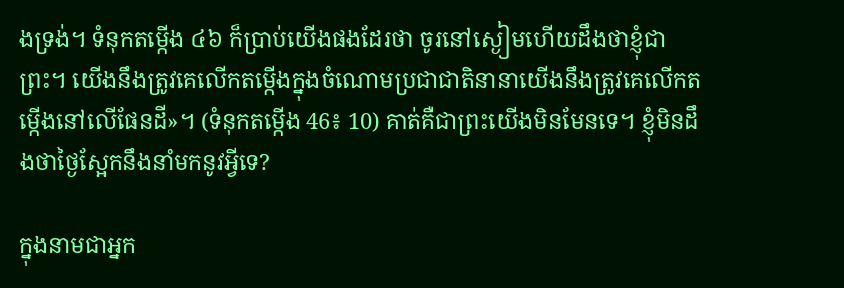ងទ្រង់។ ទំនុកតម្កើង ៤៦ ក៏ប្រាប់យើងផងដែរថា ចូរនៅស្ងៀមហើយដឹងថាខ្ញុំជាព្រះ។ យើងនឹងត្រូវគេលើកតម្កើងក្នុងចំណោមប្រជាជាតិនានាយើងនឹងត្រូវគេលើកតម្កើងនៅលើផែនដី»។ (ទំនុកតម្កើង 46៖ 10) គាត់គឺជាព្រះយើងមិនមែនទេ។ ខ្ញុំមិនដឹងថាថ្ងៃស្អែកនឹងនាំមកនូវអ្វីទេ?

ក្នុងនាមជាអ្នក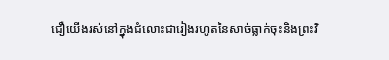ជឿយើងរស់នៅក្នុងជំលោះជារៀងរហូតនៃសាច់ធ្លាក់ចុះនិងព្រះវិ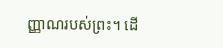ញ្ញាណរបស់ព្រះ។ ដើ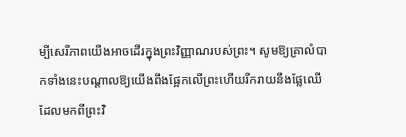ម្បីសេរីភាពយើងអាចដើរក្នុងព្រះវិញ្ញាណរបស់ព្រះ។ សូមឱ្យគ្រាលំបាកទាំងនេះបណ្តាលឱ្យយើងពឹងផ្អែកលើព្រះហើយរីករាយនឹងផ្លែឈើដែលមកពីព្រះវិ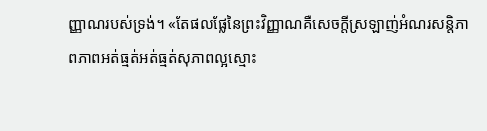ញ្ញាណរបស់ទ្រង់។ «តែផលផ្លែនៃព្រះវិញ្ញាណគឺសេចក្តីស្រឡាញ់អំណរសន្តិភាពភាពអត់ធ្មត់អត់ធ្មត់សុភាពល្អស្មោះ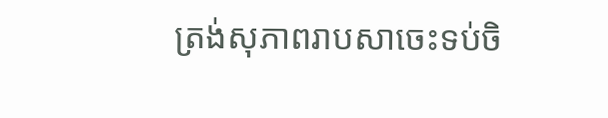ត្រង់សុភាពរាបសាចេះទប់ចិ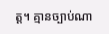ត្ត។ គ្មានច្បាប់ណា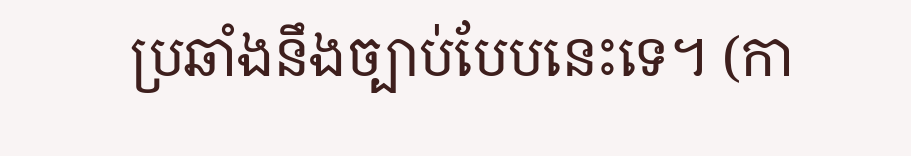ប្រឆាំងនឹងច្បាប់បែបនេះទេ។ (កា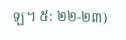ឡ។ ៥: ២២-២៣)